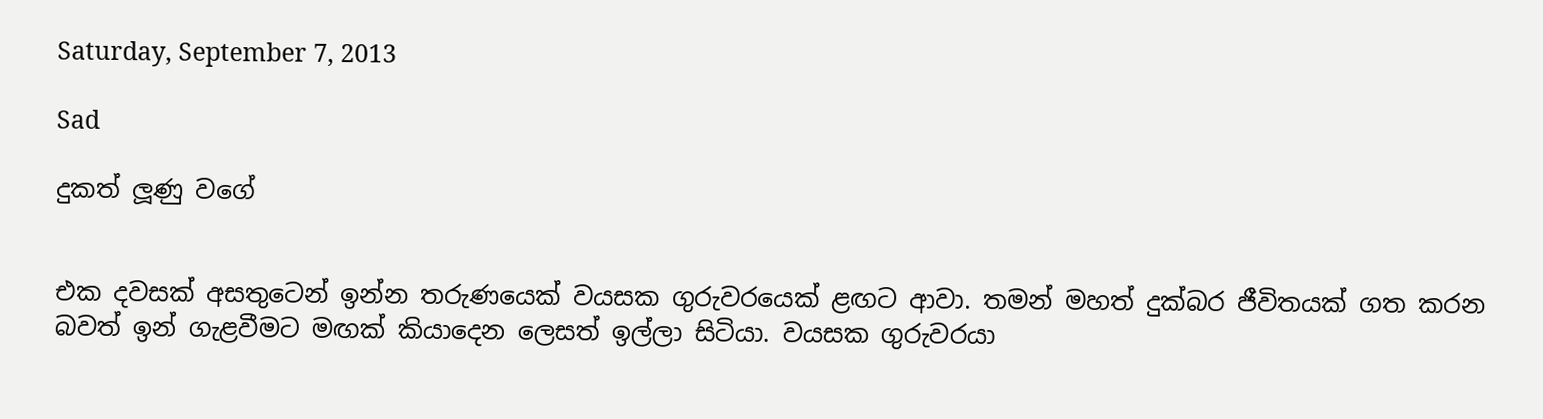Saturday, September 7, 2013

Sad

දුකත් ලූණු වගේ


එක දවසක් අසතුටෙන් ඉන්න තරුණයෙක් වයසක ගුරුවරයෙක් ළඟට ආවා. තමන් මහත් දුක්බර ජීවිතයක් ගත කරන බවත් ඉන් ගැළවීමට මඟක් කියාදෙන ලෙසත් ඉල්ලා සිටියා. වයසක ගුරුවරයා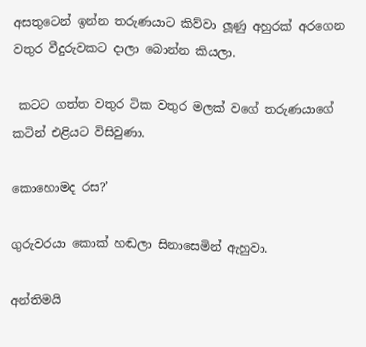අසතුටෙන් ඉන්න තරුණයාට කිව්වා ලූණු අහුරක් අරගෙන වතුර වීදුරුවකට දාලා බොන්න කියලා.

 කටට ගත්ත වතුර ටික වතුර මලක් වගේ තරුණයාගේ කටින් එළියට විසිවුණා.

කොහොමද රස?’

ගුරුවරයා කොක් හඬලා සිනාසෙමින් ඇහුවා.

අන්තිමයි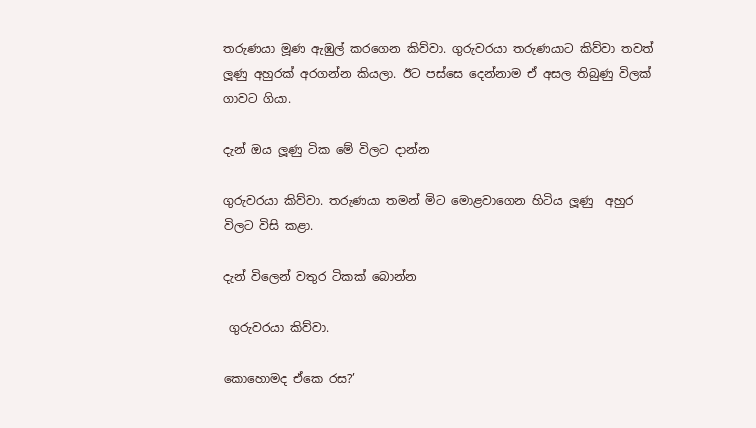තරුණයා මූණ ඇඹුල් කරගෙන කිව්වා. ගුරුවරයා තරුණයාට කිව්වා තවත් ලූණු අහුරක් අරගන්න කියලා. ඊට පස්සෙ දෙන්නාම ඒ අසල තිබුණු විලක් ගාවට ගියා.

දැන් ඔය ලූණු ටික මේ විලට දාන්න

ගුරුවරයා කිව්වා. තරුණයා තමන් මිට මොළවාගෙන හිටිය ලූණු  අහුර විලට විසි කළා.

දැන් විලෙන් වතුර ටිකක් බොන්න

 ගුරුවරයා කිව්වා.

කොහොමද ඒකෙ රස?’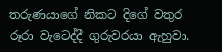තරුණයාගේ නිකට දිගේ වතුර රූරා වැටෙද්දී ගුරුවරයා ඇහුවා.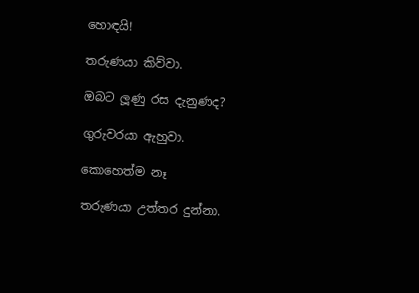හොඳයි!

තරුණයා කිව්වා.

ඔබට ලූණු රස දැනුණද?

ගුරුවරයා ඇහුවා.

කොහෙත්ම නෑ

තරුණයා උත්තර දුන්නා.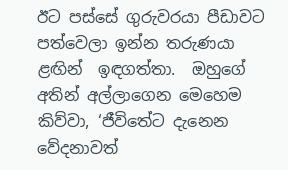ඊට පස්සේ ගුරුවරයා පීඩාවට පත්වෙලා ඉන්න තරුණයා ළඟින්  ඉඳගත්තා.  ඔහුගේ අතින් අල්ලාගෙන මෙහෙම කිව්වා, ‘ජීවිතේට දැනෙන වේදනාවත්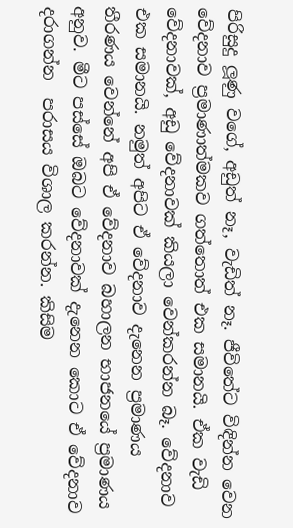පිරිසුදු ලූණු වගේ, අඩුත් නෑ, වැඩිත් නෑ. ජීවිතේට විඳින්න වෙන  වේදනාව ප්‍රමාණාත්මකව ගත්තොත් එක සමානයි. ඒක වැඩි වේදනාවක්, අඩු වේදනාවක් කියලා වෙන්කරන්න බෑ. වේදනාව එක සමානයි. නමුත් අපිට ඒ වේදනාව දැනෙන ප්‍රමාණය තීරණය වෙන්නේ අපි ඒ වේදනාව බහාලන භාජනයේ ප්‍රමාණය අනුව. මීට පස්සේ ඔබට වේදනාවක් දැනෙන කොට ඒ වේදනාව දරාගන්න  පරාසය විශාල කරන්න. කිසිම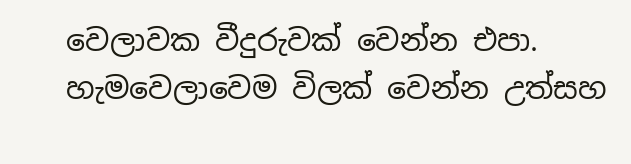වෙලාවක වීදුරුවක් වෙන්න එපා. හැමවෙලාවෙම විලක් වෙන්න උත්සහ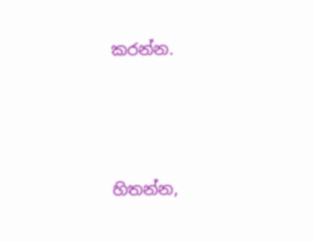කරන්න.




හිතන්න,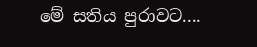මේ සතිය පුරාවට....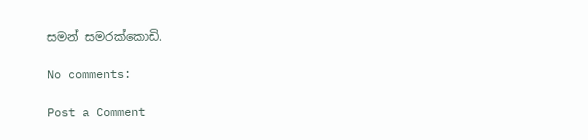සමන් සමරක්කොඩි.

No comments:

Post a Comment